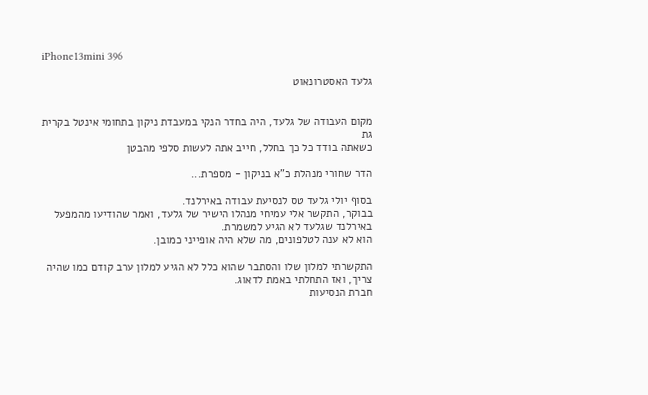iPhone13mini 396

גלעד האסטרונאוט


מקום העבודה של גלעד, היה בחדר הנקי במעבדת ניקון בתחומי אינטל בקרית גת
כשאתה בודד כל כך בחלל, חייב אתה לעשות סלפי מהבטן

הדר שחורי מנהלת כ"א בניקון - מספרת...

בסוף יולי גלעד טס לנסיעת עבודה באירלנד.
בבוקר, התקשר אלי עמיחי מנהלו הישיר של גלעד, ואמר שהודיעו מהמפעל באירלנד שגלעד לא הגיע למשמרת.
הוא לא ענה לטלפונים, מה שלא היה אופייני כמובן.

התקשרתי למלון שלו והסתבר שהוא כלל לא הגיע למלון ערב קודם כמו שהיה צריך, ואז התחלתי באמת לדאוג.
חברת הנסיעות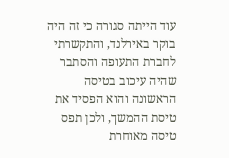עוד הייתה סגורה כי זה היה בוקר באירלנד, והתקשרתי לחברת התעופה והסתבר שהיה עיכוב בטיסה הראשונה והוא הפסיד את טיסת ההמשך, ולכן תפס טיסה מאוחרת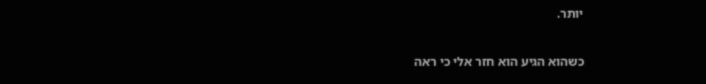יותר.

כשהוא הגיע הוא חזר אלי כי ראה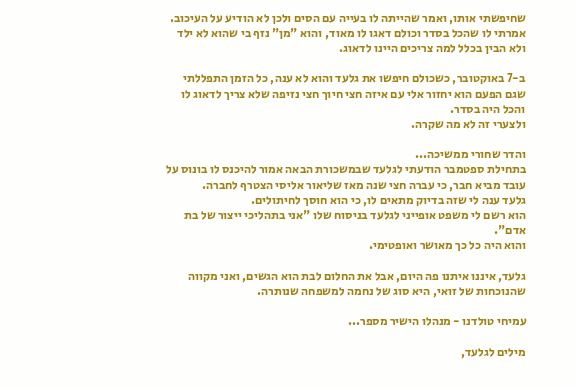שחיפשתי אותו, ואמר שהייתה לו בעייה עם הסים ולכן לא הודיע על העיכוב.
אמרתי לו שהכל בסדר וכולם דאגו לו מאוד, והוא "מן" נזף בי שהוא לא ילד ולא הבין בכלל למה צריכים היינו לדאוג.

ב-7 באוקטובר, כשכולם חיפשו את גלעד והוא לא ענה, כל הזמן התפללתי שגם הפעם הוא יחזור אלי עם איזה חצי חיוך חצי נזיפה שלא צריך לדאוג לו והכל היה בסדר.
ולצערי זה לא מה שקרה.

והדר שחורי ממשיכה...
בתחילת ספטמבר הודעתי לגלעד שבמשכורת הבאה אמור להיכנס לו בונוס על עובד מביא חבר, כי עברה חצי שנה מאז שליאור אליסי הצטרף לחברה.
גלעד ענה לי שזה בדיוק מתאים לו, כי הוא חוסך לחיתולים.
הוא רשם לי משפט אופייני לגלעד בניסוח שלו "אני בתהליכי ייצור של בת אדם".
והוא היה כל כך מאושר ואופטימי.

גלעד, איננו איתנו פה היום, אבל את החלום לבת הוא הגשים, ואני מקווה שהנוכחות של זואי, היא סוג של נחמה למשפחה שנותרה.

עמיחי טולדנו - מנהלו הישיר מספר...

מילים לגלעד,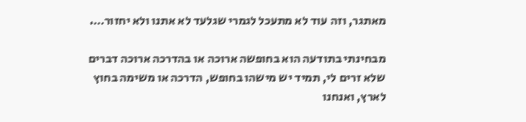מאתגר, וזה עוד לא מתעכל לגמרי שגלעד לא אתנו ולא יחזור….

מבחינתי בתודעה הוא בחופשה ארוכה או בהדרכה ארוכה דברים שלא זרים לי, תמיד יש מישהו בחופש, הדרכה או משימה בחוץ לארץ, ואנחנו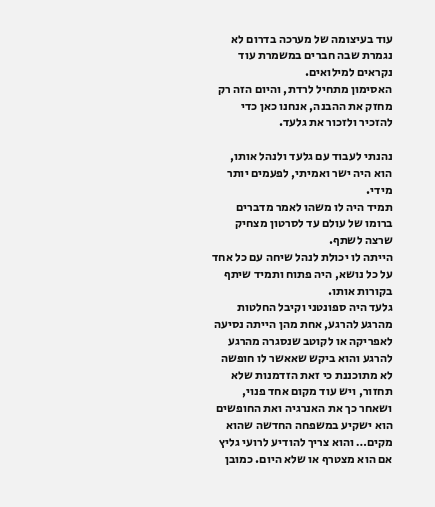עוד בעיצומה של מערכה בדרום לא נגמרת שבה חברים במשמרת עוד נקראים למילואים.
האסימון מתחיל לרדת, והיום הזה רק מחזק את ההבנה, אנחנו כאן כדי להזכיר ולזכור את גלעד.

נהנתי לעבוד עם גלעד ולנהל אותו, הוא היה ישר ואמיתי, לפעמים יותר מידי.
תמיד היה לו משהו לאמר מדברים ברומו של עולם עד לסרטון מצחיק שרצה לשתף.
הייתה לו יכולת לנהל שיחה עם כל אחד על כל נושא, היה פתוח ותמיד שיתף בקורות אותו.
גלעד היה ספונטני וקיבל החלטות מהרגע להרגע, אחת מהן הייתה נסיעה לאפריקה או לקוטב שנסגרה מהרגע להרגע והוא ביקש שאאשר לו חופשה לא מתוכננת כי זאת הזדמנות שלא תחזור, ויש עוד מקום אחד פנוי, ושאחר כך את האנרגיה ואת החופשים הוא ישקיע במשפחה החדשה שהוא מקים… והוא צריך להודיע לרועי גליץ אם הוא מצטרף או שלא היום. כמובן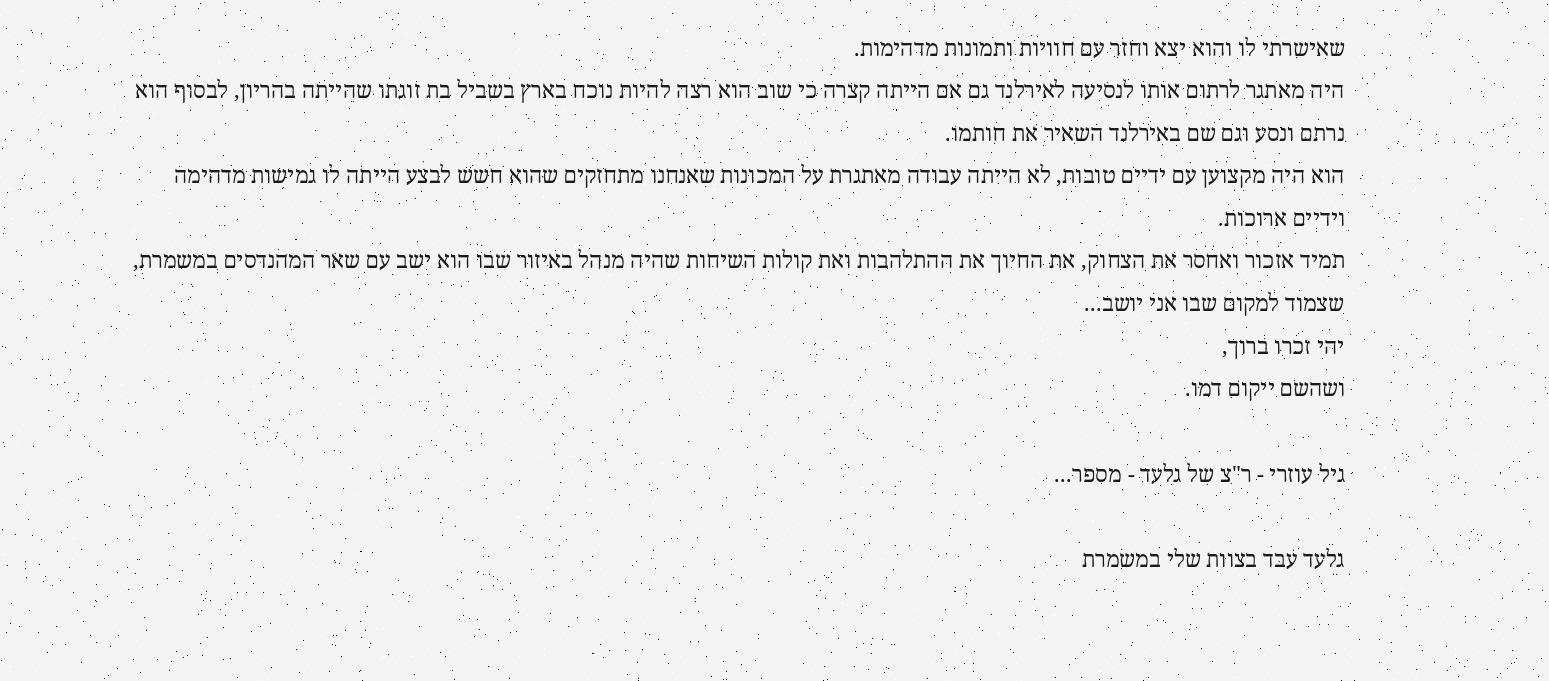שאישרתי לו והוא יצא וחזר עם חוויות ותמונות מדהימות.
היה מאתגר לרתום אותו לנסיעה לאירלנד גם אם הייתה קצרה כי שוב הוא רצה להיות נוכח בארץ בשביל בת זוגתו שהייתה בהריון, לבסוף הוא נרתם ונסע וגם שם באירלנד השאיר את חותמו.
הוא היה מקצוען עם ידיים טובות, לא הייתה עבודה מאתגרת על המכונות שאנחנו מתחזקים שהוא חשש לבצע הייתה לו גמישות מדהימה וידיים ארוכות.
תמיד אזכור ואחסר את הצחוק, את החיוך את ההתלהבות ואת קולות השיחות שהיה מנהל באיזור שבו הוא ישב עם שאר המהנדסים במשמרת, שצמוד למקום שבו אני יושב...
יהי זכרו ברוך,
ושהשם ייקום דמו.

גיל עוזרי - ר"צ של גלעד - מספר...

גלעד עבד בצוות שלי במשמרת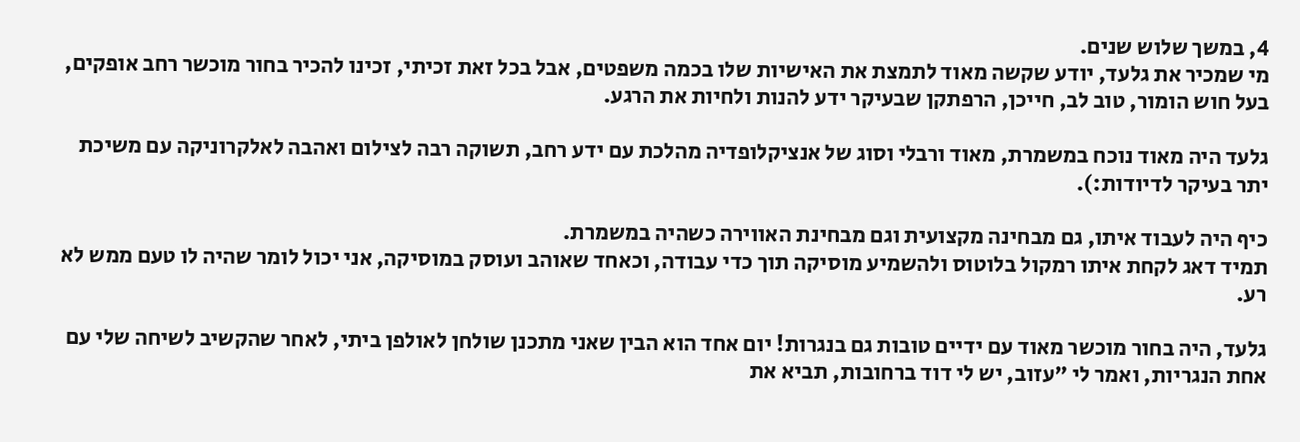4, במשך שלוש שנים.
מי שמכיר את גלעד, יודע שקשה מאוד לתמצת את האישיות שלו בכמה משפטים, אבל בכל זאת זכיתי, זכינו להכיר בחור מוכשר רחב אופקים, בעל חוש הומור, טוב לב, חייכן, הרפתקן שבעיקר ידע להנות ולחיות את הרגע.

גלעד היה מאוד נוכח במשמרת, מאוד ורבלי וסוג של אנציקלופדיה מהלכת עם ידע רחב, תשוקה רבה לצילום ואהבה לאלקרוניקה עם משיכת יתר בעיקר לדיודות:).

כיף היה לעבוד איתו, גם מבחינה מקצועית וגם מבחינת האווירה כשהיה במשמרת.
תמיד דאג לקחת איתו רמקול בלוטוס ולהשמיע מוסיקה תוך כדי עבודה, וכאחד שאוהב ועוסק במוסיקה, אני יכול לומר שהיה לו טעם ממש לא רע.

גלעד, היה בחור מוכשר מאוד עם ידיים טובות גם בנגרות! יום אחד הוא הבין שאני מתכנן שולחן לאולפן ביתי, לאחר שהקשיב לשיחה שלי עם אחת הנגריות, ואמר לי "עזוב, יש לי דוד ברחובות, תביא את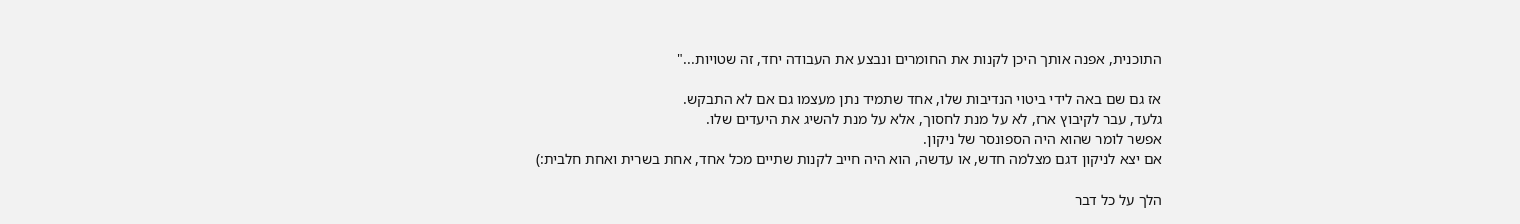התוכנית, אפנה אותך היכן לקנות את החומרים ונבצע את העבודה יחד, זה שטויות..."

אז גם שם באה לידי ביטוי הנדיבות שלו, אחד שתמיד נתן מעצמו גם אם לא התבקש.
גלעד, עבר לקיבוץ ארז, לא על מנת לחסוך, אלא על מנת להשיג את היעדים שלו.
אפשר לומר שהוא היה הספונסר של ניקון.
אם יצא לניקון דגם מצלמה חדש, או עדשה, הוא היה חייב לקנות שתיים מכל אחד, אחת בשרית ואחת חלבית:)

הלך על כל דבר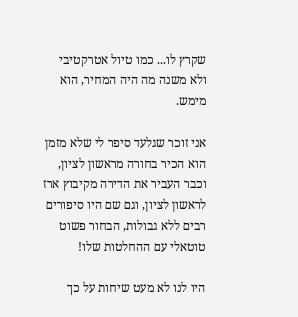שקרץ לו... כמו טיול אטרקטיבי ולא משנה מה היה המחיר, הוא מימש.

אני זוכר שגלעד סיפר לי שלא מזמן הוא הכיר בחורה מראשון לציון, וכבר העביר את הדירה מקיבוץ ארז לראשון לציון, וגם שם היו סיפורים רבים ללא גבולות, הבחור פשוט טוטאלי עם ההחלטות שלו!

היו לנו לא מעט שיחות על כך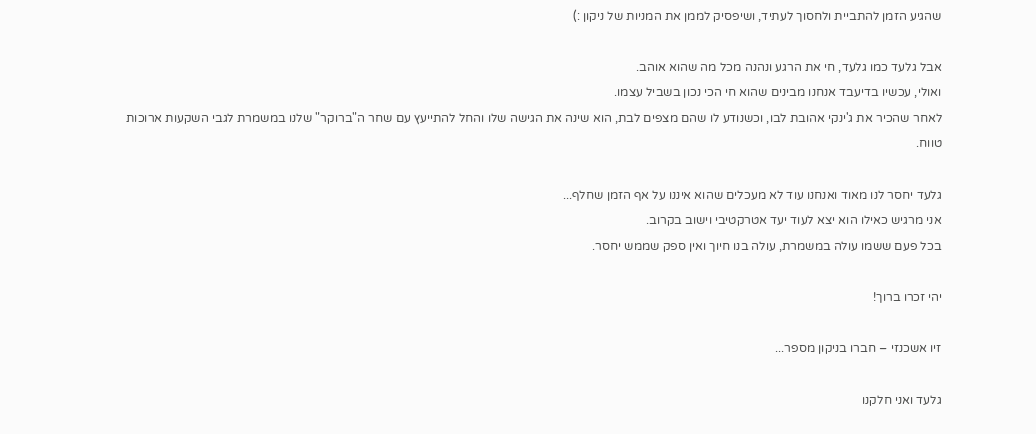שהגיע הזמן להתביית ולחסוך לעתיד, ושיפסיק לממן את המניות של ניקון :)

אבל גלעד כמו גלעד, חי את הרגע ונהנה מכל מה שהוא אוהב.
ואולי, עכשיו בדיעבד אנחנו מבינים שהוא חי הכי נכון בשביל עצמו.
לאחר שהכיר את ג'ינקי אהובת לבו, וכשנודע לו שהם מצפים לבת, הוא שינה את הגישה שלו והחל להתייעץ עם שחר ה"ברוקר" שלנו במשמרת לגבי השקעות ארוכות טווח.

גלעד יחסר לנו מאוד ואנחנו עוד לא מעכלים שהוא איננו על אף הזמן שחלף...
אני מרגיש כאילו הוא יצא לעוד יעד אטרקטיבי וישוב בקרוב.
בכל פעם ששמו עולה במשמרת, עולה בנו חיוך ואין ספק שממש יחסר.

יהי זכרו ברוך!

זיו אשכנזי – חברו בניקון מספר...

גלעד ואני חלקנו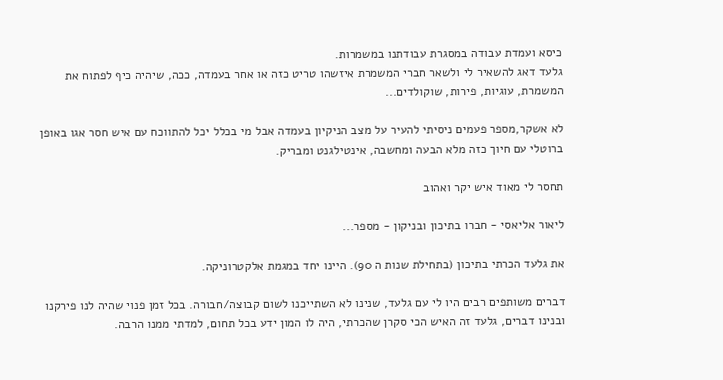כיסא ועמדת עבודה במסגרת עבודתנו במשמרות.
גלעד דאג להשאיר לי ולשאר חברי המשמרת איזשהו טריט כזה או אחר בעמדה, ככה, שיהיה כיף לפתוח את המשמרת, עוגיות, פירות, שוקולדים...

לא אשקר,מספר פעמים ניסיתי להעיר על מצב הניקיון בעמדה אבל מי בכלל יכל להתווכח עם איש חסר אגו באופן ברוטלי עם חיוך כזה מלא הבעה ומחשבה, אינטילגנט ומבריק.

תחסר לי מאוד איש יקר ואהוב

ליאור אליאסי - חברו בתיכון ובניקון - מספר...

את גלעד הכרתי בתיכון (בתחילת שנות ה 90). היינו יחד במגמת אלקטרוניקה.

דברים משותפים רבים היו לי עם גלעד, שנינו לא השתייכנו לשום קבוצה/חבורה. בכל זמן פנוי שהיה לנו פירקנו ובנינו דברים, גלעד זה האיש הכי סקרן שהכרתי, היה לו המון ידע בכל תחום, למדתי ממנו הרבה.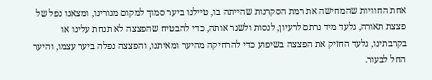אחת החוויות שהמחישה את רמת הסקרנות שהייתה בו, טיילנו ביער סמוך למקום מגורינו, ומצאנו נפל של פצצת תאורה, גלעד מיד נרתם לרעיון, לנסות ולשגר אותה, כדי להבטיח שהפצצה לא תנחת עלינו או בקרבתינו, גלעד החזיק את הפצצה בשיפוע כדי להרחיקה מהיער ומאיתנו, והפצצה נפלה ביער עצמו, והיער החל לבעור.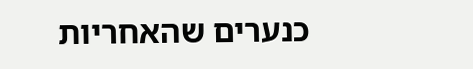כנערים שהאחריות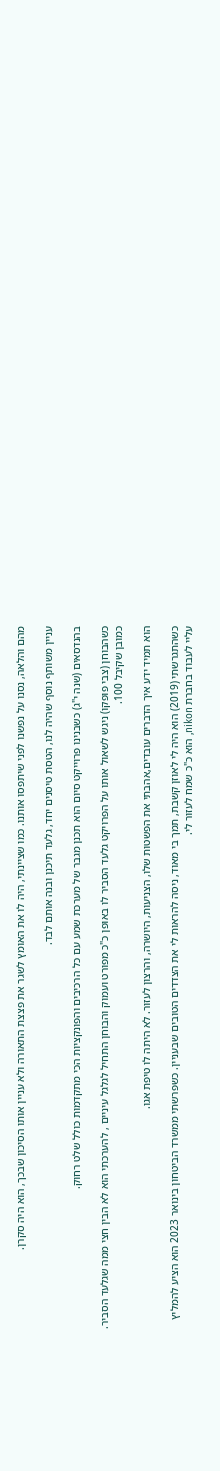מהם והלאה, נסנו על נפשנו לפני שיתפסו אותנו. כמו שציינתי, היה לו את האומץ לשגר את פצצת התאורה ולא עניין אותו הסיכון שבכך, הוא היה סקרן.

עניין משותף נוסף שהיה לנו, הטסת טיסנים יחד, גלעד תיכנן ובנה אותם לבד.

בהנדסאים (שנה י"ג) כשבנינו פרוייקט סיום הוא תכנן מגבר של מערכת שמע עם כל הרכיבים והפונקציות הכי מתקדמות כולל שלט רחוק.

כשהבוחן (צבי פופקו) ניגש לשאול אותו על הפרויקט גלעד הסביר לו באופן כ"כ מפורט ועמוק והבוחן התחיל לגלגל עיניים , להערכתי הוא לא הבין חצי ממה שגלעד הסביר. כמובן שקיבל 100.

הוא תמיד ידע איך הדברים עובדים,אהבתי את הפשטות שלו, הצניעות, היושרה, והרצון לעזור. לא היתה לו טיפת אגו.

כשהתגרשתי (2019) הוא היה לי לאוזן קשבת, תמך בי מאוד, ניסה להראות לי את הצדדים הטובים שבעניין. כשפרשתי ממשרד הביטחון בינואר 2023 הוא הציע להמליץ עליי לעבוד בחברת nikon, הוא כ"כ שמח לעזור לי.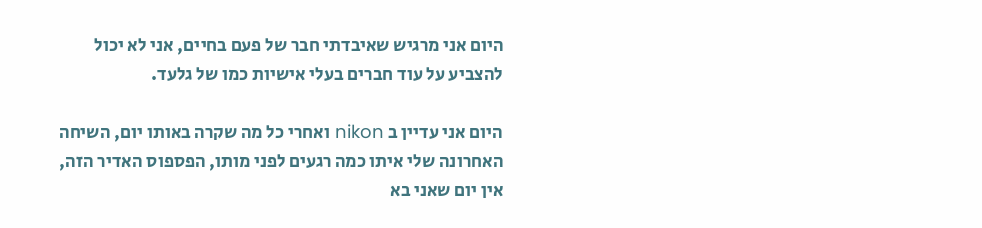היום אני מרגיש שאיבדתי חבר של פעם בחיים, אני לא יכול להצביע על עוד חברים בעלי אישיות כמו של גלעד.

היום אני עדיין ב nikon ואחרי כל מה שקרה באותו יום, השיחה האחרונה שלי איתו כמה רגעים לפני מותו, הפספוס האדיר הזה, אין יום שאני בא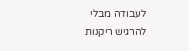לעבודה מבלי להרגיש ריקנות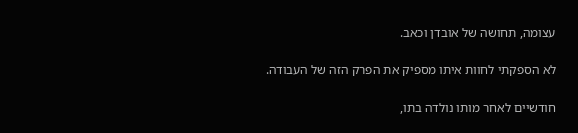עצומה, תחושה של אובדן וכאב.

לא הספקתי לחוות איתו מספיק את הפרק הזה של העבודה.

חודשיים לאחר מותו נולדה בתו,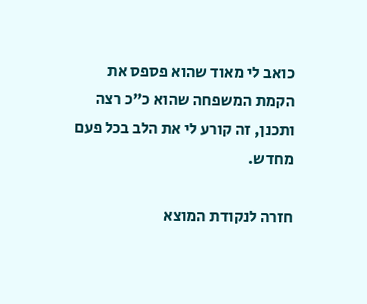כואב לי מאוד שהוא פספס את הקמת המשפחה שהוא כ"כ רצה ותכנן, זה קורע לי את הלב בכל פעם מחדש.

חזרה לנקודת המוצא